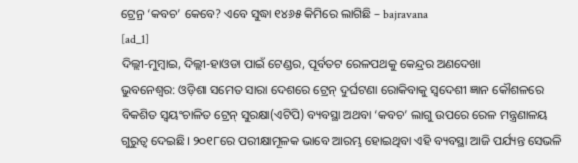ଟ୍ରେନ୍ର ‘କବଚ’ କେବେ? ଏବେ ସୁଦ୍ଧା ୧୪୬୫ କିମିରେ ଲାଗିଛି – bajravana
[ad_1]
ଦିଲ୍ଲୀ-ମୁମ୍ବାଇ, ଦିଲ୍ଲୀ-ହାଓଡା ପାଇଁ ଟେଣ୍ଡର, ପୂର୍ବତଟ ରେଳପଥକୁ କେନ୍ଦ୍ରର ଅଣଦେଖା
ଭୁବନେଶ୍ବର: ଓଡ଼ିଶା ସମେତ ସାରା ଦେଶରେ ଟ୍ରେନ୍ ଦୁର୍ଘଟଣା ରୋକିବାକୁ ସ୍ୱଦେଶୀ ଜ୍ଞାନ କୌଶଳରେ ବିକଶିତ ସ୍ୱୟଂଚାଳିତ ଟ୍ରେନ୍ ସୁରକ୍ଷା(ଏଟିପି) ବ୍ୟବସ୍ଥା ଅଥବା ‘କବଚ’ ଲାଗୁ ଉପରେ ରେଳ ମନ୍ତ୍ରଣାଳୟ ଗୁରୁତ୍ବ ଦେଇଛି। ୨୦୧୮ରେ ପରୀକ୍ଷାମୂଳକ ଭାବେ ଆରମ୍ଭ ହୋଇଥିବା ଏହି ବ୍ୟବସ୍ଥା ଆଜି ପର୍ଯ୍ୟନ୍ତ ସେଭଳି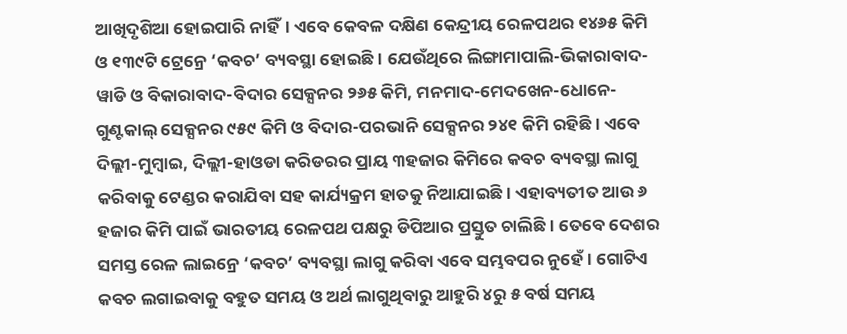ଆଖିଦୃଶିଆ ହୋଇପାରି ନାହିଁ। ଏବେ କେବଳ ଦକ୍ଷିଣ କେନ୍ଦ୍ରୀୟ ରେଳପଥର ୧୪୬୫ କିମି ଓ ୧୩୯ଟି ଟ୍ରେନ୍ରେ ‘କବଚ’ ବ୍ୟବସ୍ଥା ହୋଇଛି। ଯେଉଁଥିରେ ଲିଙ୍ଗାମାପାଲି-ଭିକାରାବାଦ-ୱାଡି ଓ ବିକାରାବାଦ-ବିଦାର ସେକ୍ସନର ୨୬୫ କିମି, ମନମାଦ-ମେଦଖେନ-ଧୋନେ-ଗୁଣ୍ଟକାଲ୍ ସେକ୍ସନର ୯୫୯ କିମି ଓ ବିଦାର-ପରଭାନି ସେକ୍ସନର ୨୪୧ କିମି ରହିଛି। ଏବେ ଦିଲ୍ଲୀ-ମୁମ୍ବାଇ, ଦିଲ୍ଲୀ-ହାଓଡା କରିଡରର ପ୍ରାୟ ୩ହଜାର କିମିରେ କବଚ ବ୍ୟବସ୍ଥା ଲାଗୁ କରିବାକୁ ଟେଣ୍ଡର କରାଯିବା ସହ କାର୍ଯ୍ୟକ୍ରମ ହାତକୁ ନିଆଯାଇଛି। ଏହାବ୍ୟତୀତ ଆଉ ୬ ହଜାର କିମି ପାଇଁ ଭାରତୀୟ ରେଳପଥ ପକ୍ଷରୁ ଡିପିଆର ପ୍ରସ୍ତୁତ ଚାଲିଛି। ତେବେ ଦେଶର ସମସ୍ତ ରେଳ ଲାଇନ୍ରେ ‘କବଚ’ ବ୍ୟବସ୍ଥା ଲାଗୁ କରିବା ଏବେ ସମ୍ଭବପର ନୁହେଁ। ଗୋଟିଏ କବଚ ଲଗାଇବାକୁ ବହୁତ ସମୟ ଓ ଅର୍ଥ ଲାଗୁଥିବାରୁ ଆହୁରି ୪ରୁ ୫ ବର୍ଷ ସମୟ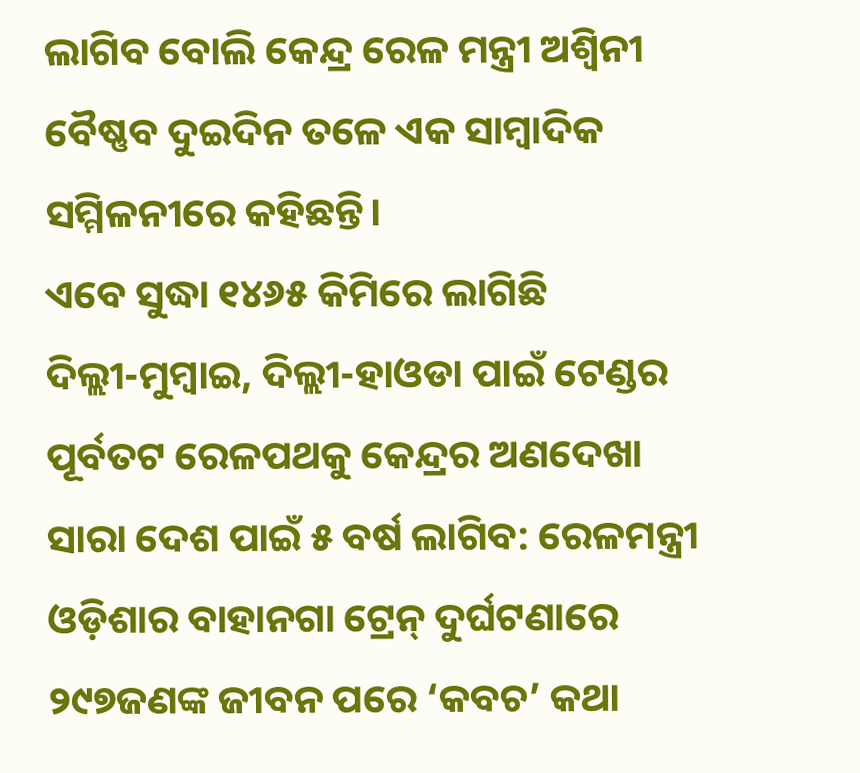ଲାଗିବ ବୋଲି କେନ୍ଦ୍ର ରେଳ ମନ୍ତ୍ରୀ ଅଶ୍ବିନୀ ବୈଷ୍ଣବ ଦୁଇଦିନ ତଳେ ଏକ ସାମ୍ବାଦିକ ସମ୍ମିଳନୀରେ କହିଛନ୍ତି।
ଏବେ ସୁଦ୍ଧା ୧୪୬୫ କିମିରେ ଲାଗିଛି
ଦିଲ୍ଲୀ-ମୁମ୍ବାଇ, ଦିଲ୍ଲୀ-ହାଓଡା ପାଇଁ ଟେଣ୍ଡର
ପୂର୍ବତଟ ରେଳପଥକୁ କେନ୍ଦ୍ରର ଅଣଦେଖା
ସାରା ଦେଶ ପାଇଁ ୫ ବର୍ଷ ଲାଗିବ: ରେଳମନ୍ତ୍ରୀ
ଓଡ଼ିଶାର ବାହାନଗା ଟ୍ରେନ୍ ଦୁର୍ଘଟଣାରେ ୨୯୭ଜଣଙ୍କ ଜୀବନ ପରେ ‘କବଚ’ କଥା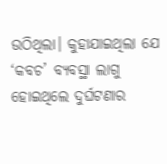ଉଠିଥିଲା। କୁହାଯାଇଥିଲା ଯେ ‘କବଚ’ ବ୍ୟବସ୍ଥା ଲାଗୁ ହୋଇଥିଲେ ଦୁର୍ଘଟଣାର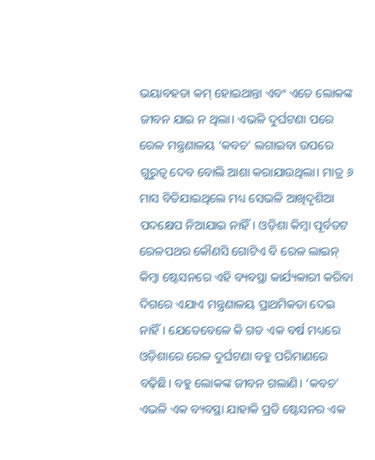ଭୟାବହତା କମ୍ ହୋଇଥାନ୍ତା ଏବଂ ଏତେ ଲୋକଙ୍କ ଜୀବନ ଯାଇ ନ ଥିଲା। ଏଭଳି ଦୁର୍ଘଟଣା ପରେ ରେଳ ମନ୍ତ୍ରଣାଳୟ ‘କବଚ’ ଲଗାଇବା ଉପରେ ଗୁରୁତ୍ବ ଦେବ ବୋଲି ଆଶା କରାଯାଉଥିଲା। ମାତ୍ର ୬ ମାସ ବିତିଯାଇଥିଲେ ମଧ୍ୟ ସେଭଳି ଆଖିଦୃଶିଆ ପଦକ୍ଷେପ ନିଆଯାଇ ନାହିଁ। ଓଡ଼ିଶା କିମ୍ବା ପୂର୍ବତଟ ରେଳପଥର କୌଣସି ଗୋଟିଏ ବି ରେଳ ଲାଇନ୍ କିମ୍ବା ଷ୍ଟେସନରେ ଏହି ବ୍ୟବସ୍ଥା କାର୍ଯ୍ୟକାରୀ କରିବା ଦିଗରେ ଏଯାଏ ମନ୍ତ୍ରଣାଳୟ ପ୍ରାଥମିକତା ଦେଇ ନାହିଁ। ଯେତେବେଳେ କି ଗତ ଏକ ବର୍ଷ ମଧ୍ୟରେ ଓଡ଼ିଶାରେ ରେଳ ଦୁର୍ଘଟଣା ବହୁ ପରିମାଣରେ ବଢ଼ିଛି। ବହୁ ଲୋକଙ୍କ ଜୀବନ ଗଲାଣି। ‘କବଚ’ ଏଭଳି ଏକ ବ୍ୟବସ୍ଥା ଯାହାକି ପ୍ରତି ଷ୍ଟେସନର ଏକ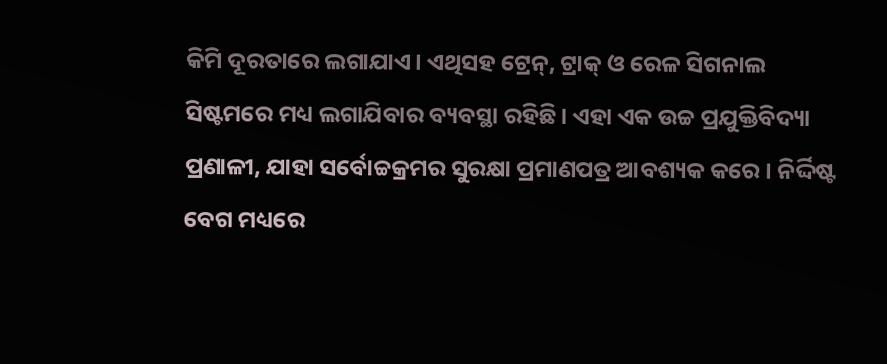କିମି ଦୂରତାରେ ଲଗାଯାଏ। ଏଥିସହ ଟ୍ରେନ୍, ଟ୍ରାକ୍ ଓ ରେଳ ସିଗନାଲ ସିଷ୍ଟମରେ ମଧ୍ୟ ଲଗାଯିବାର ବ୍ୟବସ୍ଥା ରହିଛି। ଏହା ଏକ ଉଚ୍ଚ ପ୍ରଯୁକ୍ତିବିଦ୍ୟା ପ୍ରଣାଳୀ, ଯାହା ସର୍ବୋଚ୍ଚକ୍ରମର ସୁରକ୍ଷା ପ୍ରମାଣପତ୍ର ଆବଶ୍ୟକ କରେ। ନିର୍ଦ୍ଦିଷ୍ଟ ବେଗ ମଧ୍ୟରେ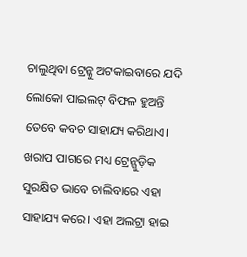ଚାଲୁଥିବା ଟ୍ରେନ୍କୁ ଅଟକାଇବାରେ ଯଦି ଲୋକୋ ପାଇଲଟ୍ ବିଫଳ ହୁଅନ୍ତି ତେବେ କବଚ ସାହାଯ୍ୟ କରିଥାଏ। ଖରାପ ପାଗରେ ମଧ୍ୟ ଟ୍ରେନ୍ଗୁଡ଼ିକ ସୁରକ୍ଷିତ ଭାବେ ଚାଲିବାରେ ଏହା ସାହାଯ୍ୟ କରେ। ଏହା ଅଲଟ୍ରା ହାଇ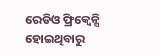ରେଡିଓ ଫ୍ରିକ୍ବେନ୍ସି ହୋଇଥିବାରୁ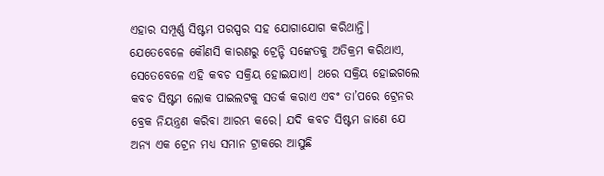ଏହାର ସମ୍ପୂର୍ଣ୍ଣ ସିଷ୍ଟମ ପରସ୍ପର ସହ ଯୋଗାଯୋଗ କରିଥାନ୍ତି। ଯେତେବେଳେ କୌଣସି କାରଣରୁ ଟ୍ରେନ୍ଟି ସଙ୍କେତକୁ ଅତିକ୍ରମ କରିଥାଏ, ସେତେବେଳେ ଏହି କବଚ ସକ୍ରିୟ ହୋଇଯାଏ। ଥରେ ସକ୍ରିୟ ହୋଇଗଲେ କବଚ ସିଷ୍ଟମ ଲୋକ ପାଇଲଟକୁ ସତର୍କ କରାଏ ଏବଂ ତା’ପରେ ଟ୍ରେନର ବ୍ରେକ ନିୟନ୍ତ୍ରଣ କରିବା ଆରମ୍ଭ କରେ। ଯଦି କବଚ ସିଷ୍ଟମ ଜାଣେ ଯେ ଅନ୍ୟ ଏକ ଟ୍ରେନ ମଧ୍ୟ ସମାନ ଟ୍ରାକରେ ଆସୁଛି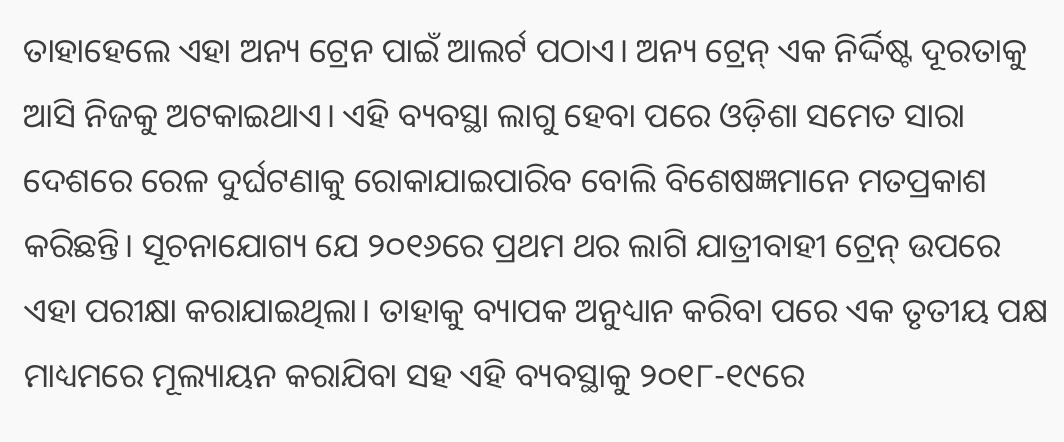ତାହାହେଲେ ଏହା ଅନ୍ୟ ଟ୍ରେନ ପାଇଁ ଆଲର୍ଟ ପଠାଏ। ଅନ୍ୟ ଟ୍ରେନ୍ ଏକ ନିର୍ଦ୍ଦିଷ୍ଟ ଦୂରତାକୁ ଆସି ନିଜକୁ ଅଟକାଇଥାଏ। ଏହି ବ୍ୟବସ୍ଥା ଲାଗୁ ହେବା ପରେ ଓଡ଼ିଶା ସମେତ ସାରା ଦେଶରେ ରେଳ ଦୁର୍ଘଟଣାକୁ ରୋକାଯାଇପାରିବ ବୋଲି ବିଶେଷଜ୍ଞମାନେ ମତପ୍ରକାଶ କରିଛନ୍ତି। ସୂଚନାଯୋଗ୍ୟ ଯେ ୨୦୧୬ରେ ପ୍ରଥମ ଥର ଲାଗି ଯାତ୍ରୀବାହୀ ଟ୍ରେନ୍ ଉପରେ ଏହା ପରୀକ୍ଷା କରାଯାଇଥିଲା। ତାହାକୁ ବ୍ୟାପକ ଅନୁଧ୍ୟାନ କରିବା ପରେ ଏକ ତୃତୀୟ ପକ୍ଷ ମାଧ୍ୟମରେ ମୂଲ୍ୟାୟନ କରାଯିବା ସହ ଏହି ବ୍ୟବସ୍ଥାକୁ ୨୦୧୮-୧୯ରେ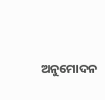ଅନୁମୋଦନ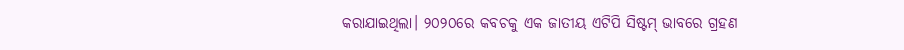କରାଯାଇଥିଲା। ୨୦୨୦ରେ କବଚକୁ ଏକ ଜାତୀୟ ଏଟିପି ସିଷ୍ଟମ୍ ଭାବରେ ଗ୍ରହଣ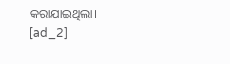କରାଯାଇଥିଲା।
[ad_2]